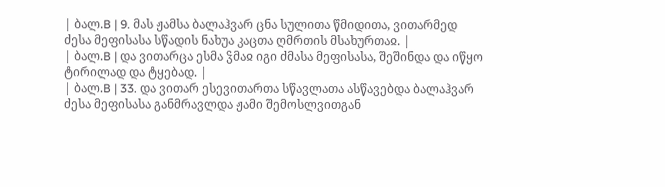| ბალ.B | 9. მას ჟამსა ბალაჰვარ ცნა სულითა წმიდითა, ვითარმედ ძესა მეფისასა სწადის ნახუა კაცთა ღმრთის მსახურთაჲ. |
| ბალ.B | და ვითარცა ესმა ჴმაჲ იგი ძმასა მეფისასა, შეშინდა და იწყო ტირილად და ტყებად. |
| ბალ.B | 33. და ვითარ ესევითართა სწავლათა ასწავებდა ბალაჰვარ ძესა მეფისასა განმრავლდა ჟამი შემოსლვითგან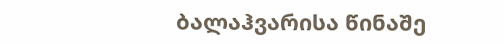ბალაჰვარისა წინაშე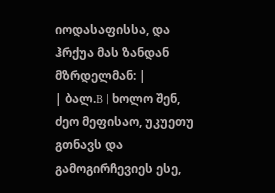იოდასაფისსა, და ჰრქუა მას ზანდან მზრდელმან: |
| ბალ.B | ხოლო შენ, ძეო მეფისაო, უკუეთუ გთნავს და გამოგირჩევიეს ესე,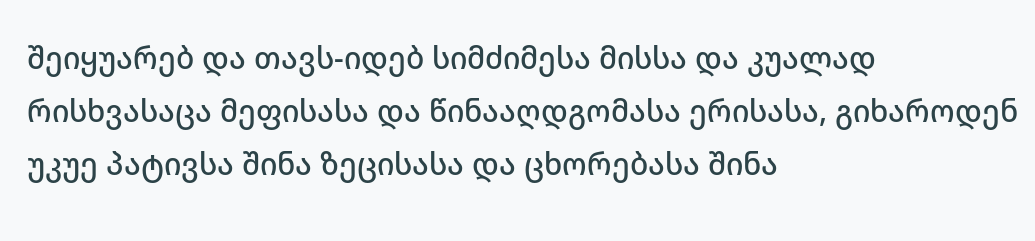შეიყუარებ და თავს-იდებ სიმძიმესა მისსა და კუალად რისხვასაცა მეფისასა და წინააღდგომასა ერისასა, გიხაროდენ უკუე პატივსა შინა ზეცისასა და ცხორებასა შინა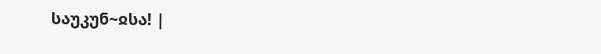საუკუნ~ჲსა! |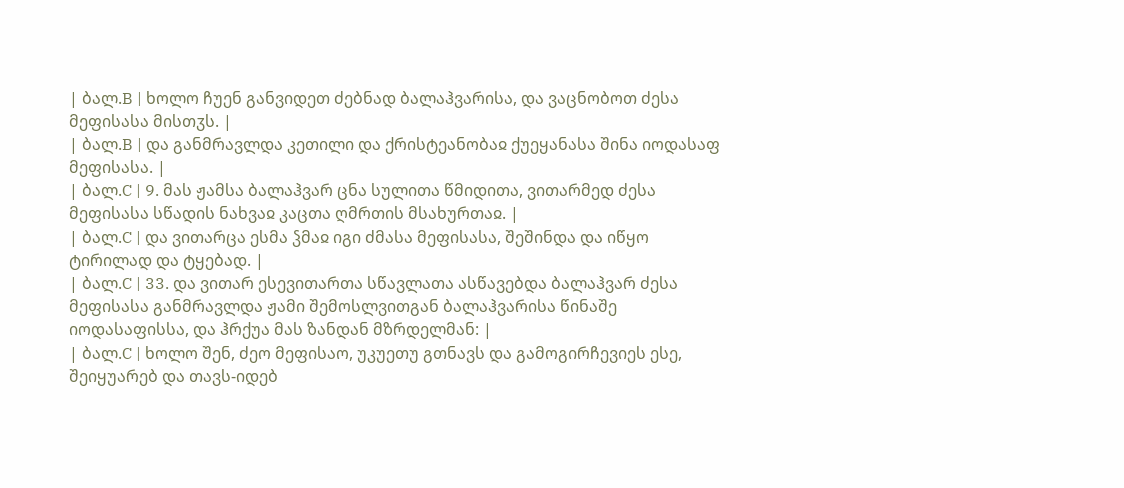| ბალ.B | ხოლო ჩუენ განვიდეთ ძებნად ბალაჰვარისა, და ვაცნობოთ ძესა მეფისასა მისთჳს. |
| ბალ.B | და განმრავლდა კეთილი და ქრისტეანობაჲ ქუეყანასა შინა იოდასაფ მეფისასა. |
| ბალ.C | 9. მას ჟამსა ბალაჰვარ ცნა სულითა წმიდითა, ვითარმედ ძესა მეფისასა სწადის ნახვაჲ კაცთა ღმრთის მსახურთაჲ. |
| ბალ.C | და ვითარცა ესმა ჴმაჲ იგი ძმასა მეფისასა, შეშინდა და იწყო ტირილად და ტყებად. |
| ბალ.C | 33. და ვითარ ესევითართა სწავლათა ასწავებდა ბალაჰვარ ძესა მეფისასა განმრავლდა ჟამი შემოსლვითგან ბალაჰვარისა წინაშე იოდასაფისსა, და ჰრქუა მას ზანდან მზრდელმან: |
| ბალ.C | ხოლო შენ, ძეო მეფისაო, უკუეთუ გთნავს და გამოგირჩევიეს ესე, შეიყუარებ და თავს-იდებ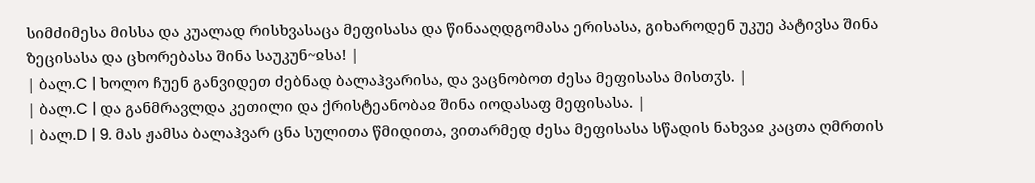სიმძიმესა მისსა და კუალად რისხვასაცა მეფისასა და წინააღდგომასა ერისასა, გიხაროდენ უკუე პატივსა შინა ზეცისასა და ცხორებასა შინა საუკუნ~ჲსა! |
| ბალ.C | ხოლო ჩუენ განვიდეთ ძებნად ბალაჰვარისა, და ვაცნობოთ ძესა მეფისასა მისთჳს. |
| ბალ.C | და განმრავლდა კეთილი და ქრისტეანობაჲ შინა იოდასაფ მეფისასა. |
| ბალ.D | 9. მას ჟამსა ბალაჰვარ ცნა სულითა წმიდითა, ვითარმედ ძესა მეფისასა სწადის ნახვაჲ კაცთა ღმრთის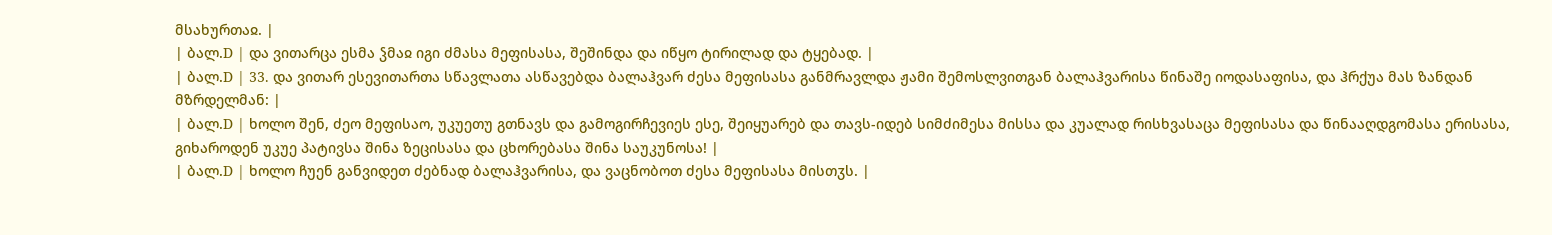მსახურთაჲ. |
| ბალ.D | და ვითარცა ესმა ჴმაჲ იგი ძმასა მეფისასა, შეშინდა და იწყო ტირილად და ტყებად. |
| ბალ.D | 33. და ვითარ ესევითართა სწავლათა ასწავებდა ბალაჰვარ ძესა მეფისასა განმრავლდა ჟამი შემოსლვითგან ბალაჰვარისა წინაშე იოდასაფისა, და ჰრქუა მას ზანდან მზრდელმან: |
| ბალ.D | ხოლო შენ, ძეო მეფისაო, უკუეთუ გთნავს და გამოგირჩევიეს ესე, შეიყუარებ და თავს-იდებ სიმძიმესა მისსა და კუალად რისხვასაცა მეფისასა და წინააღდგომასა ერისასა, გიხაროდენ უკუე პატივსა შინა ზეცისასა და ცხორებასა შინა საუკუნოსა! |
| ბალ.D | ხოლო ჩუენ განვიდეთ ძებნად ბალაჰვარისა, და ვაცნობოთ ძესა მეფისასა მისთჳს. |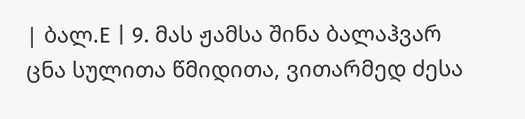| ბალ.E | 9. მას ჟამსა შინა ბალაჰვარ ცნა სულითა წმიდითა, ვითარმედ ძესა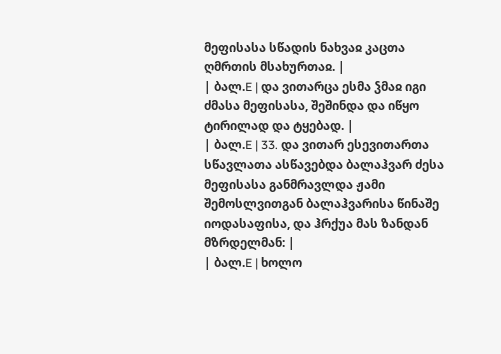მეფისასა სწადის ნახვაჲ კაცთა ღმრთის მსახურთაჲ. |
| ბალ.E | და ვითარცა ესმა ჴმაჲ იგი ძმასა მეფისასა, შეშინდა და იწყო ტირილად და ტყებად. |
| ბალ.E | 33. და ვითარ ესევითართა სწავლათა ასწავებდა ბალაჰვარ ძესა მეფისასა განმრავლდა ჟამი შემოსლვითგან ბალაჰვარისა წინაშე იოდასაფისა, და ჰრქუა მას ზანდან მზრდელმან: |
| ბალ.E | ხოლო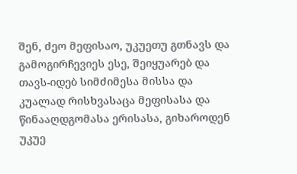შენ, ძეო მეფისაო, უკუეთუ გთნავს და გამოგირჩევიეს ესე, შეიყუარებ და თავს-იდებ სიმძიმესა მისსა და კუალად რისხვასაცა მეფისასა და წინააღდგომასა ერისასა, გიხაროდენ უკუე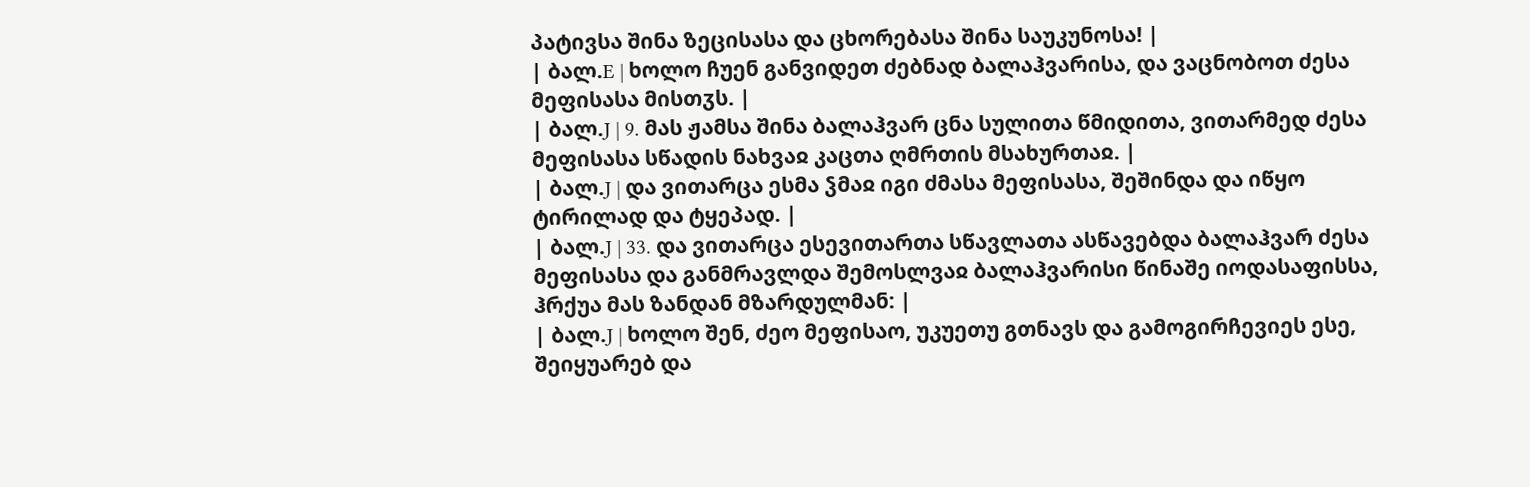პატივსა შინა ზეცისასა და ცხორებასა შინა საუკუნოსა! |
| ბალ.E | ხოლო ჩუენ განვიდეთ ძებნად ბალაჰვარისა, და ვაცნობოთ ძესა მეფისასა მისთჳს. |
| ბალ.J | 9. მას ჟამსა შინა ბალაჰვარ ცნა სულითა წმიდითა, ვითარმედ ძესა მეფისასა სწადის ნახვაჲ კაცთა ღმრთის მსახურთაჲ. |
| ბალ.J | და ვითარცა ესმა ჴმაჲ იგი ძმასა მეფისასა, შეშინდა და იწყო ტირილად და ტყეპად. |
| ბალ.J | 33. და ვითარცა ესევითართა სწავლათა ასწავებდა ბალაჰვარ ძესა მეფისასა და განმრავლდა შემოსლვაჲ ბალაჰვარისი წინაშე იოდასაფისსა, ჰრქუა მას ზანდან მზარდულმან: |
| ბალ.J | ხოლო შენ, ძეო მეფისაო, უკუეთუ გთნავს და გამოგირჩევიეს ესე, შეიყუარებ და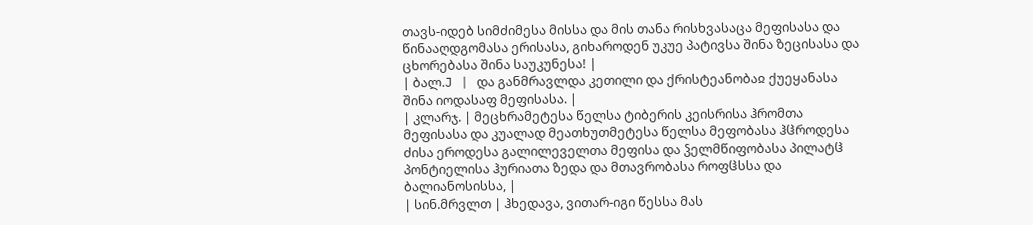თავს-იდებ სიმძიმესა მისსა და მის თანა რისხვასაცა მეფისასა და წინააღდგომასა ერისასა, გიხაროდენ უკუე პატივსა შინა ზეცისასა და ცხორებასა შინა საუკუნესა! |
| ბალ.J | და განმრავლდა კეთილი და ქრისტეანობაჲ ქუეყანასა შინა იოდასაფ მეფისასა. |
| კლარჯ. | მეცხრამეტესა წელსა ტიბერის კეისრისა ჰრომთა მეფისასა და კუალად მეათხუთმეტესა წელსა მეფობასა ჰჱროდესა ძისა ეროდესა გალილეველთა მეფისა და ჴელმწიფობასა პილატჱ პონტიელისა ჰურიათა ზედა და მთავრობასა როფჱსსა და ბალიანოსისსა, |
| სინ.მრვლთ | ჰხედავა, ვითარ-იგი წესსა მას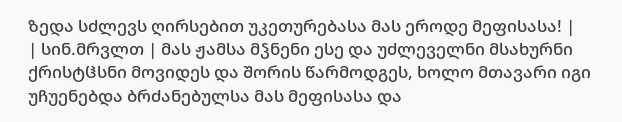ზედა სძლევს ღირსებით უკეთურებასა მას ეროდე მეფისასა! |
| სინ.მრვლთ | მას ჟამსა მჴნენი ესე და უძლეველნი მსახურნი ქრისტჱსნი მოვიდეს და შორის წარმოდგეს, ხოლო მთავარი იგი უჩუენებდა ბრძანებულსა მას მეფისასა და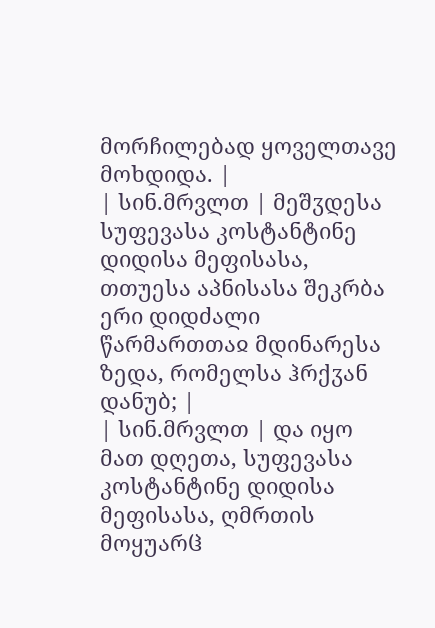მორჩილებად ყოველთავე მოხდიდა. |
| სინ.მრვლთ | მეშჳდესა სუფევასა კოსტანტინე დიდისა მეფისასა, თთუესა აპნისასა შეკრბა ერი დიდძალი წარმართთაჲ მდინარესა ზედა, რომელსა ჰრქჳან დანუბ; |
| სინ.მრვლთ | და იყო მათ დღეთა, სუფევასა კოსტანტინე დიდისა მეფისასა, ღმრთის მოყუარჱ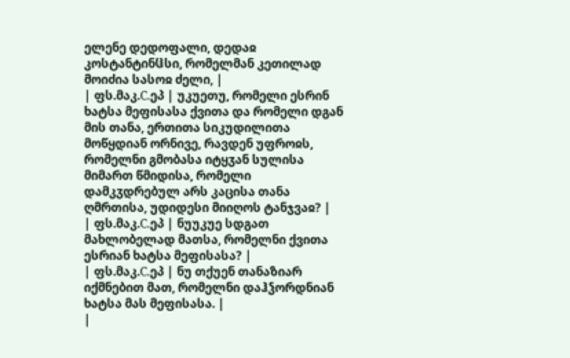ელენე დედოფალი, დედაჲ კოსტანტინჱსი, რომელმან კეთილად მოიძია სასოჲ ძელი, |
| ფს.მაკ.C.ეპ | უკუეთუ, რომელი ესრინ ხატსა მეფისასა ქვითა და რომელი დგან მის თანა, ერთითა სიკუდილითა მოწყდიან ორნივე, რავდენ უფროჲს, რომელნი გმობასა იტყჳან სულისა მიმართ წმიდისა, რომელი დამკჳდრებულ არს კაცისა თანა ღმრთისა, უდიდესი მიიღოს ტანჯვაჲ? |
| ფს.მაკ.C.ეპ | ნუუკუე სდგათ მახლობელად მათსა, რომელნი ქვითა ესრიან ხატსა მეფისასა? |
| ფს.მაკ.C.ეპ | ნუ თქუენ თანაზიარ იქმნებით მათ, რომელნი დაჰჴორდნიან ხატსა მას მეფისასა. |
|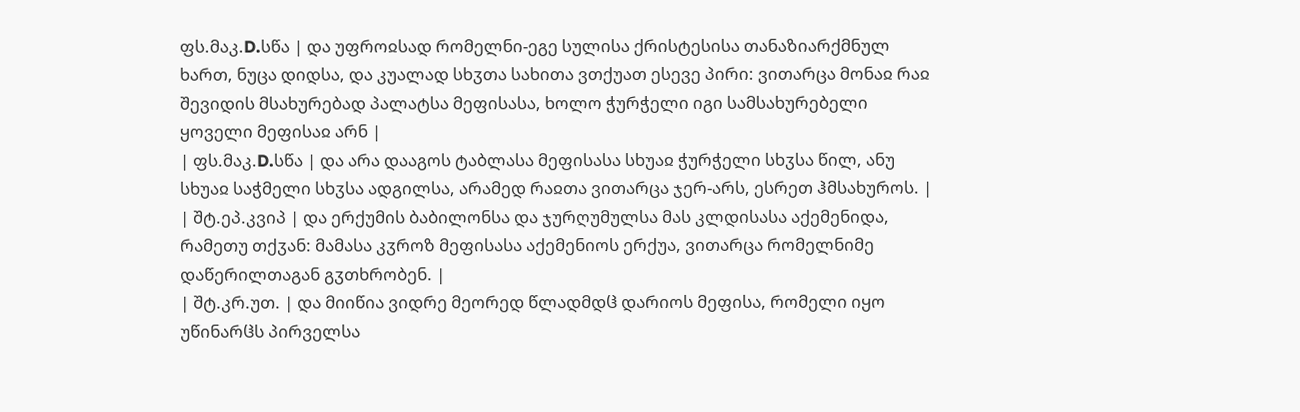ფს.მაკ.D.სწა | და უფროჲსად რომელნი-ეგე სულისა ქრისტესისა თანაზიარქმნულ ხართ, ნუცა დიდსა, და კუალად სხჳთა სახითა ვთქუათ ესევე პირი: ვითარცა მონაჲ რაჲ შევიდის მსახურებად პალატსა მეფისასა, ხოლო ჭურჭელი იგი სამსახურებელი ყოველი მეფისაჲ არნ |
| ფს.მაკ.D.სწა | და არა დააგოს ტაბლასა მეფისასა სხუაჲ ჭურჭელი სხჳსა წილ, ანუ სხუაჲ საჭმელი სხჳსა ადგილსა, არამედ რაჲთა ვითარცა ჯერ-არს, ესრეთ ჰმსახუროს. |
| შტ.ეპ.კვიპ | და ერქუმის ბაბილონსა და ჯურღუმულსა მას კლდისასა აქემენიდა, რამეთუ თქჳან: მამასა კჳროზ მეფისასა აქემენიოს ერქუა, ვითარცა რომელნიმე დაწერილთაგან გჳთხრობენ. |
| შტ.კრ.უთ. | და მიიწია ვიდრე მეორედ წლადმდჱ დარიოს მეფისა, რომელი იყო უწინარჱს პირველსა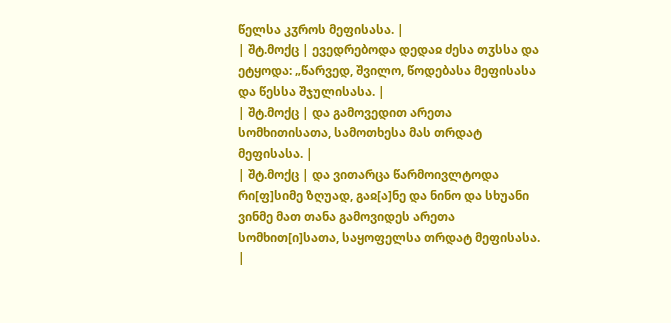წელსა კჳროს მეფისასა. |
| შტ.მოქც | ევედრებოდა დედაჲ ძესა თჳსსა და ეტყოდა: „წარვედ, შვილო, წოდებასა მეფისასა და წესსა შჯულისასა. |
| შტ.მოქც | და გამოვედით არეთა სომხითისათა, სამოთხესა მას თრდატ მეფისასა. |
| შტ.მოქც | და ვითარცა წარმოივლტოდა რი[ფ]სიმე ზღუად, გაჲ[ა]ნე და ნინო და სხუანი ვინმე მათ თანა გამოვიდეს არეთა სომხით[ი]სათა, საყოფელსა თრდატ მეფისასა. |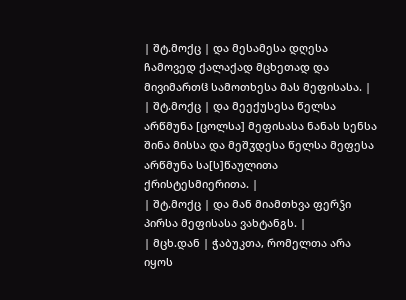| შტ.მოქც | და მესამესა დღესა ჩამოვედ ქალაქად მცხეთად და მივიმართჱ სამოთხესა მას მეფისასა. |
| შტ.მოქც | და მეექუსესა წელსა არწმუნა [ცოლსა] მეფისასა ნანას სენსა შინა მისსა და მეშჳდესა წელსა მეფესა არწმუნა სა[ს]წაულითა ქრისტესმიერითა. |
| შტ.მოქც | და მან მიამთხვა ფერჴი პირსა მეფისასა ვახტანგს. |
| მცხ.დან | ჭაბუკთა, რომელთა არა იყოს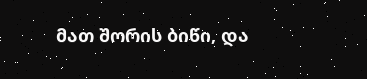მათ შორის ბიწი, და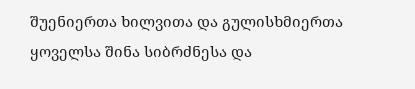შუენიერთა ხილვითა და გულისხმიერთა ყოველსა შინა სიბრძნესა და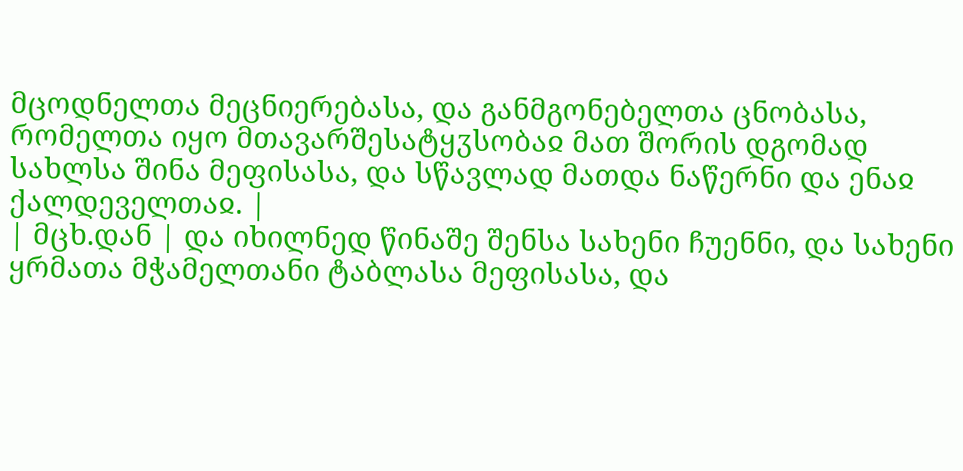მცოდნელთა მეცნიერებასა, და განმგონებელთა ცნობასა, რომელთა იყო მთავარშესატყჳსობაჲ მათ შორის დგომად სახლსა შინა მეფისასა, და სწავლად მათდა ნაწერნი და ენაჲ ქალდეველთაჲ. |
| მცხ.დან | და იხილნედ წინაშე შენსა სახენი ჩუენნი, და სახენი ყრმათა მჭამელთანი ტაბლასა მეფისასა, და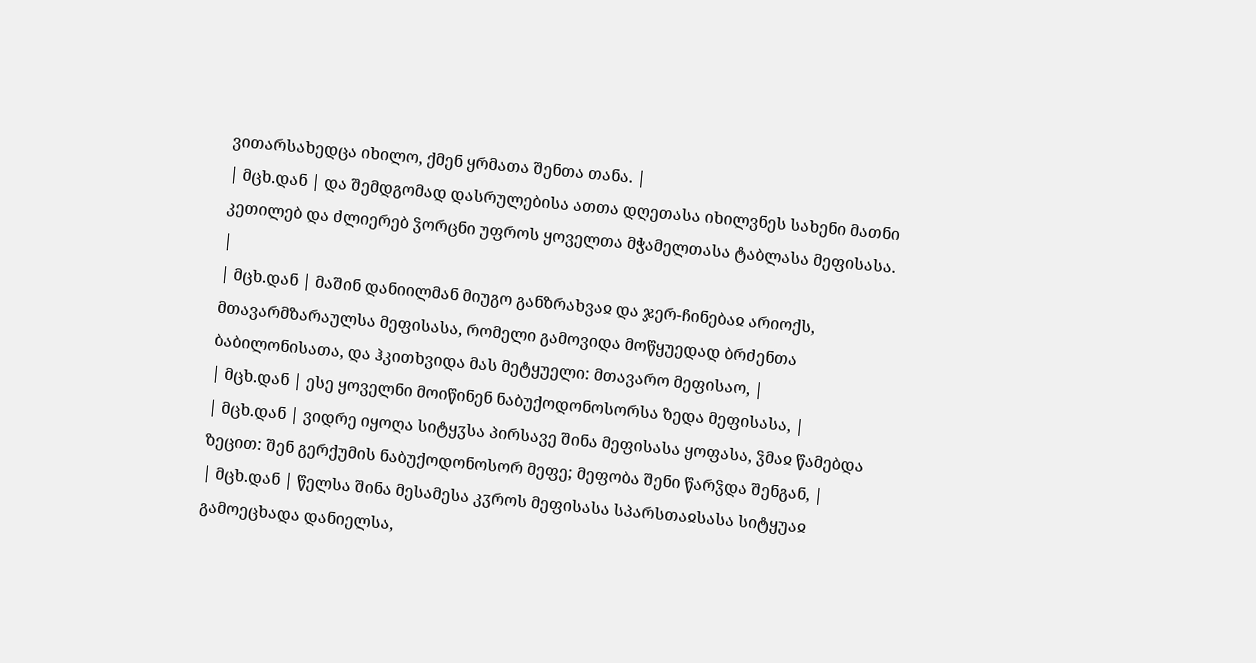ვითარსახედცა იხილო, ქმენ ყრმათა შენთა თანა. |
| მცხ.დან | და შემდგომად დასრულებისა ათთა დღეთასა იხილვნეს სახენი მათნი კეთილებ და ძლიერებ ჴორცნი უფროს ყოველთა მჭამელთასა ტაბლასა მეფისასა. |
| მცხ.დან | მაშინ დანიილმან მიუგო განზრახვაჲ და ჯერ-ჩინებაჲ არიოქს, მთავარმზარაულსა მეფისასა, რომელი გამოვიდა მოწყუედად ბრძენთა ბაბილონისათა, და ჰკითხვიდა მას მეტყუელი: მთავარო მეფისაო, |
| მცხ.დან | ესე ყოველნი მოიწინენ ნაბუქოდონოსორსა ზედა მეფისასა, |
| მცხ.დან | ვიდრე იყოღა სიტყჳსა პირსავე შინა მეფისასა ყოფასა, ჴმაჲ წამებდა ზეცით: შენ გერქუმის ნაბუქოდონოსორ მეფე; მეფობა შენი წარჴდა შენგან, |
| მცხ.დან | წელსა შინა მესამესა კჳროს მეფისასა სპარსთაჲსასა სიტყუაჲ გამოეცხადა დანიელსა,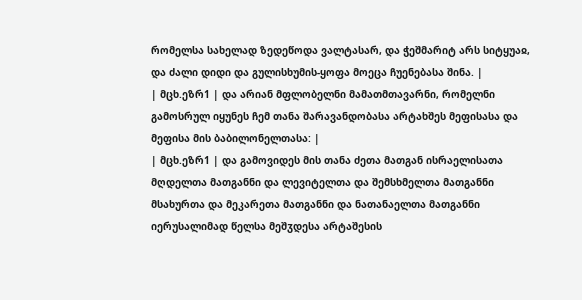რომელსა სახელად ზედეწოდა ვალტასარ, და ჭეშმარიტ არს სიტყუაჲ, და ძალი დიდი და გულისხუმის-ყოფა მოეცა ჩუენებასა შინა. |
| მცხ.ეზრ1 | და არიან მფლობელნი მამათმთავარნი, რომელნი გამოსრულ იყუნეს ჩემ თანა შარავანდობასა არტახშეს მეფისასა და მეფისა მის ბაბილონელთასა: |
| მცხ.ეზრ1 | და გამოვიდეს მის თანა ძეთა მათგან ისრაელისათა მღდელთა მათგანნი და ლევიტელთა და შემსხმელთა მათგანნი მსახურთა და მეკარეთა მათგანნი და ნათანაელთა მათგანნი იერუსალიმად წელსა მეშჳდესა არტაშესის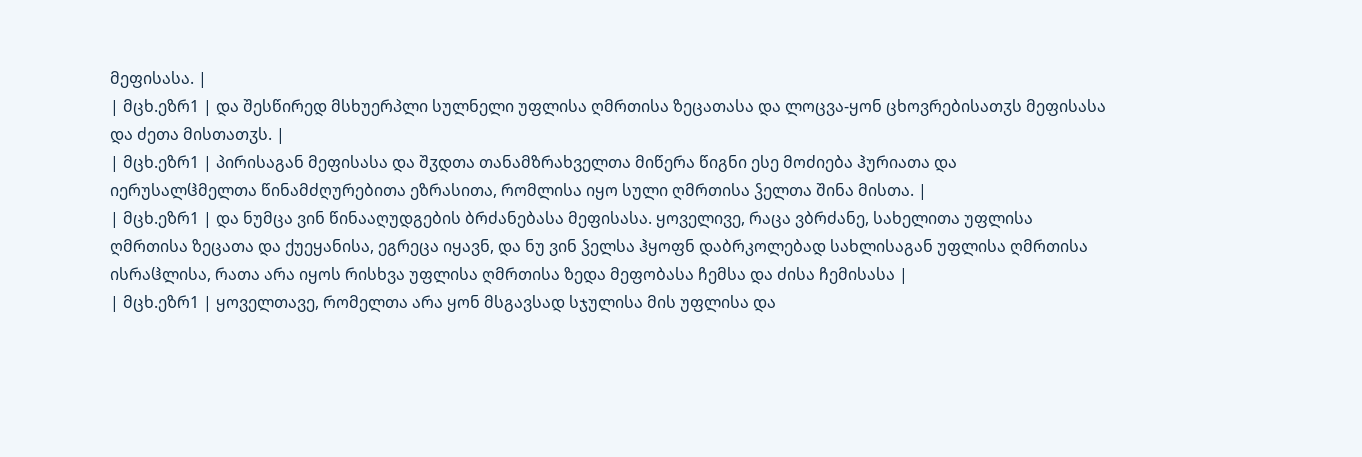მეფისასა. |
| მცხ.ეზრ1 | და შესწირედ მსხუერპლი სულნელი უფლისა ღმრთისა ზეცათასა და ლოცვა-ყონ ცხოვრებისათჳს მეფისასა და ძეთა მისთათჳს. |
| მცხ.ეზრ1 | პირისაგან მეფისასა და შჳდთა თანამზრახველთა მიწერა წიგნი ესე მოძიება ჰურიათა და იერუსალჱმელთა წინამძღურებითა ეზრასითა, რომლისა იყო სული ღმრთისა ჴელთა შინა მისთა. |
| მცხ.ეზრ1 | და ნუმცა ვინ წინააღუდგების ბრძანებასა მეფისასა. ყოველივე, რაცა ვბრძანე, სახელითა უფლისა ღმრთისა ზეცათა და ქუეყანისა, ეგრეცა იყავნ, და ნუ ვინ ჴელსა ჰყოფნ დაბრკოლებად სახლისაგან უფლისა ღმრთისა ისრაჱლისა, რათა არა იყოს რისხვა უფლისა ღმრთისა ზედა მეფობასა ჩემსა და ძისა ჩემისასა |
| მცხ.ეზრ1 | ყოველთავე, რომელთა არა ყონ მსგავსად სჯულისა მის უფლისა და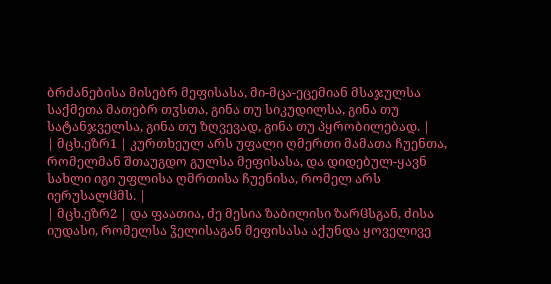ბრძანებისა მისებრ მეფისასა, მი-მცა-ეცემიან მსაჯულსა საქმეთა მათებრ თჳსთა, გინა თუ სიკუდილსა, გინა თუ სატანჯველსა, გინა თუ ზღვევად, გინა თუ პყრობილებად. |
| მცხ.ეზრ1 | კურთხეულ არს უფალი ღმერთი მამათა ჩუენთა, რომელმან შთაუგდო გულსა მეფისასა, და დიდებულ-ყავნ სახლი იგი უფლისა ღმრთისა ჩუენისა, რომელ არს იერუსალჱმს. |
| მცხ.ეზრ2 | და ფაათია, ძე მესია ზაბილისი ზარჱსგან, ძისა იუდასი, რომელსა ჴელისაგან მეფისასა აქუნდა ყოველივე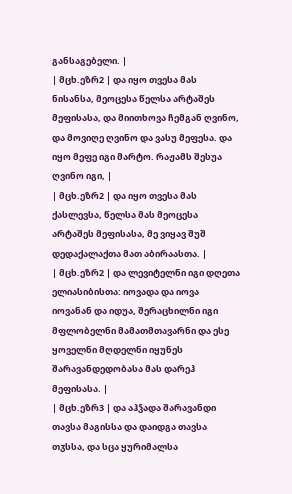განსაგებელი. |
| მცხ.ეზრ2 | და იყო თვესა მას ნისანსა, მეოცესა წელსა არტაშეს მეფისასა, და მიითხოვა ჩემგან ღვინო, და მოვიღე ღვინო და ვასუ მეფესა. და იყო მეფე იგი მარტო. რაჟამს შესუა ღვინო იგი, |
| მცხ.ეზრ2 | და იყო თვესა მას ქასლევსა, წელსა მას მეოცესა არტაშეს მეფისასა, მე ვიყავ შუშ დედაქალაქთა მათ აბირაასთა. |
| მცხ.ეზრ2 | და ლევიტელნი იგი დღეთა ელიასიბისთა: იოვადა და იოვა იოვანან და იდუა, შერაცხილნი იგი მფლობელნი მამათმთავარნი და ესე ყოველნი მღდელნი იყუნეს შარავანდედობასა მას დარეჰ მეფისასა. |
| მცხ.ეზრ3 | და აჰჴადა შარავანდი თავსა მაგისსა და დაიდგა თავსა თჳსსა, და სცა ყურიმალსა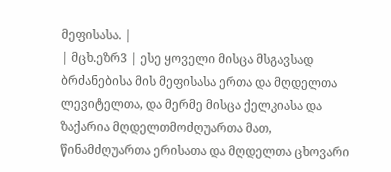მეფისასა. |
| მცხ.ეზრ3 | ესე ყოველი მისცა მსგავსად ბრძანებისა მის მეფისასა ერთა და მღდელთა ლევიტელთა, და მერმე მისცა ქელკიასა და ზაქარია მღდელთმოძღუართა მათ, წინამძღუართა ერისათა და მღდელთა ცხოვარი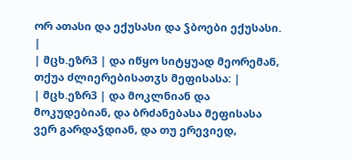ორ ათასი და ექუსასი და ჴბოები ექუსასი. |
| მცხ.ეზრ3 | და იწყო სიტყუად მეორემან, თქუა ძლიერებისათჳს მეფისასა: |
| მცხ.ეზრ3 | და მოკლნიან და მოკუდებიან, და ბრძანებასა მეფისასა ვერ გარდაჴდიან, და თუ ერევიედ,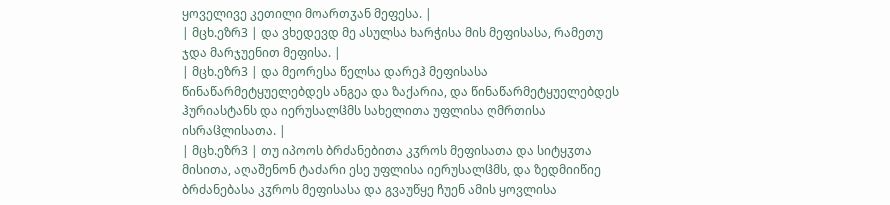ყოველივე კეთილი მოართჳან მეფესა. |
| მცხ.ეზრ3 | და ვხედევდ მე ასულსა ხარჭისა მის მეფისასა, რამეთუ ჯდა მარჯუენით მეფისა. |
| მცხ.ეზრ3 | და მეორესა წელსა დარეჰ მეფისასა წინაწარმეტყუელებდეს ანგეა და ზაქარია, და წინაწარმეტყუელებდეს ჰურიასტანს და იერუსალჱმს სახელითა უფლისა ღმრთისა ისრაჱლისათა. |
| მცხ.ეზრ3 | თუ იპოოს ბრძანებითა კჳროს მეფისათა და სიტყჳთა მისითა, აღაშენონ ტაძარი ესე უფლისა იერუსალჱმს, და ზედმიიწიე ბრძანებასა კჳროს მეფისასა და გვაუწყე ჩუენ ამის ყოვლისა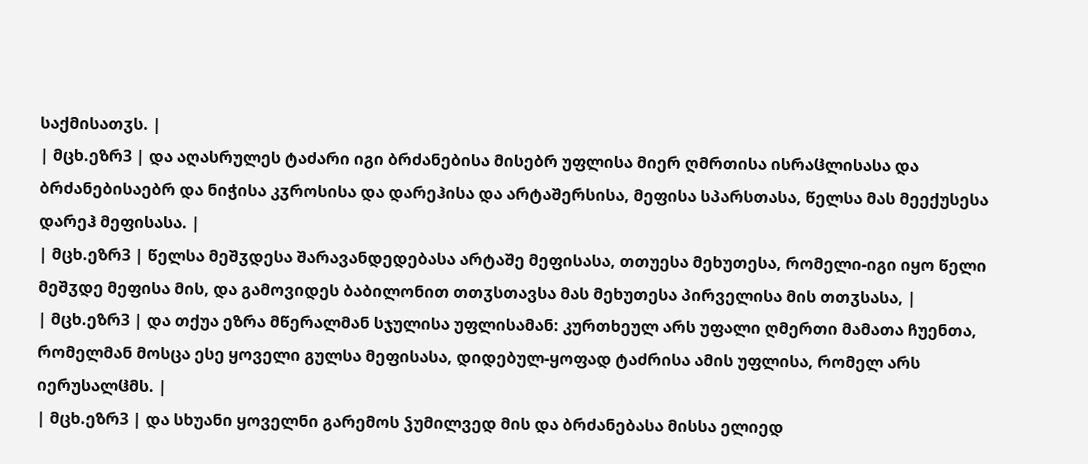საქმისათჳს. |
| მცხ.ეზრ3 | და აღასრულეს ტაძარი იგი ბრძანებისა მისებრ უფლისა მიერ ღმრთისა ისრაჱლისასა და ბრძანებისაებრ და ნიჭისა კჳროსისა და დარეჰისა და არტაშერსისა, მეფისა სპარსთასა, წელსა მას მეექუსესა დარეჰ მეფისასა. |
| მცხ.ეზრ3 | წელსა მეშჳდესა შარავანდედებასა არტაშე მეფისასა, თთუესა მეხუთესა, რომელი-იგი იყო წელი მეშჳდე მეფისა მის, და გამოვიდეს ბაბილონით თთჳსთავსა მას მეხუთესა პირველისა მის თთჳსასა, |
| მცხ.ეზრ3 | და თქუა ეზრა მწერალმან სჯულისა უფლისამან: კურთხეულ არს უფალი ღმერთი მამათა ჩუენთა, რომელმან მოსცა ესე ყოველი გულსა მეფისასა, დიდებულ-ყოფად ტაძრისა ამის უფლისა, რომელ არს იერუსალჱმს. |
| მცხ.ეზრ3 | და სხუანი ყოველნი გარემოს ჴუმილვედ მის და ბრძანებასა მისსა ელიედ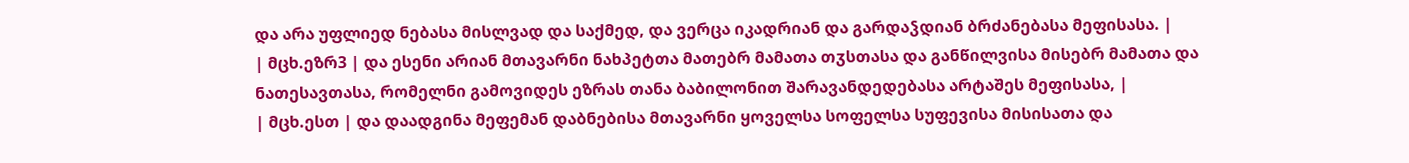და არა უფლიედ ნებასა მისლვად და საქმედ, და ვერცა იკადრიან და გარდაჴდიან ბრძანებასა მეფისასა. |
| მცხ.ეზრ3 | და ესენი არიან მთავარნი ნახპეტთა მათებრ მამათა თჳსთასა და განწილვისა მისებრ მამათა და ნათესავთასა, რომელნი გამოვიდეს ეზრას თანა ბაბილონით შარავანდედებასა არტაშეს მეფისასა, |
| მცხ.ესთ | და დაადგინა მეფემან დაბნებისა მთავარნი ყოველსა სოფელსა სუფევისა მისისათა და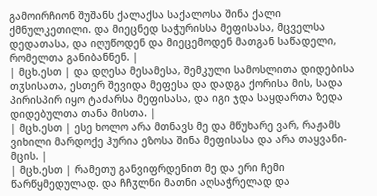გამოირჩიონ შუშანს ქალაქსა საქალოსა შინა ქალი ქმნულკეთილი. და მიეცნედ საჭურისსა მეფისასა, მცველსა დედათასა, და იღუწოდენ და მიეცემოდენ მათგან საწადელი, რომელთა განიბანნენ. |
| მცხ.ესთ | და დღესა მესამესა, შემკული სამოსლითა დიდებისა თჳსისათა, ესთერ შევიდა მეფესა და დადგა ქორისა მის, სადა პირისპირ იყო ტაძარსა მეფისასა, და იგი ჯდა საყდართა ზედა დიდებულთა თანა მისთა. |
| მცხ.ესთ | ესე ხოლო არა მთნავს მე და მწუხარე ვარ, რაჟამს ვიხილი მარდოქე ჰურია ეზოსა შინა მეფისასა და არა თაყვანი-მცის. |
| მცხ.ესთ | რამეთუ განვიფრდენით მე და ერი ჩემი წარწყმედულად. და ჩჩჳლნი მათნი აღსაჭრელად და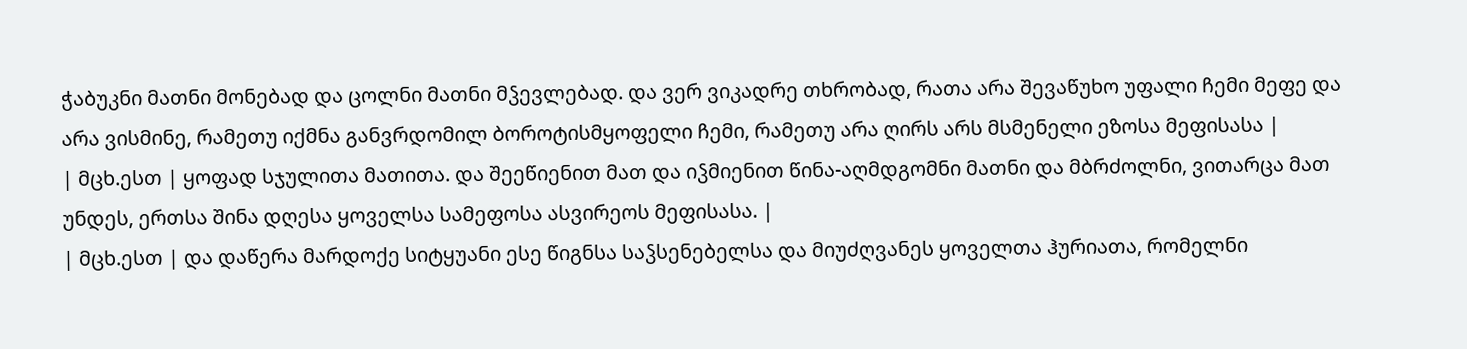ჭაბუკნი მათნი მონებად და ცოლნი მათნი მჴევლებად. და ვერ ვიკადრე თხრობად, რათა არა შევაწუხო უფალი ჩემი მეფე და არა ვისმინე, რამეთუ იქმნა განვრდომილ ბოროტისმყოფელი ჩემი, რამეთუ არა ღირს არს მსმენელი ეზოსა მეფისასა |
| მცხ.ესთ | ყოფად სჯულითა მათითა. და შეეწიენით მათ და იჴმიენით წინა-აღმდგომნი მათნი და მბრძოლნი, ვითარცა მათ უნდეს, ერთსა შინა დღესა ყოველსა სამეფოსა ასვირეოს მეფისასა. |
| მცხ.ესთ | და დაწერა მარდოქე სიტყუანი ესე წიგნსა საჴსენებელსა და მიუძღვანეს ყოველთა ჰურიათა, რომელნი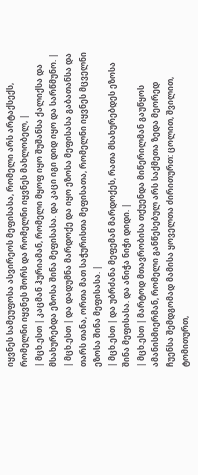იყვნეს სამეუფოსა ასვირეოს მეფისასა, რომელი არს არტაქსექს, რომელნი იყვნეს შორს და რომელნი იყვნეს მახლობელ, |
| მცხ.ესთ | კაცმან ჰურიამან, რომელი მყოფ იყო შუშანსა ქალიქსა და მსახურებდა ეზოსა შინა მეფისასა. და კაცი იგი დიდ იყო და სარწმუნო. |
| მცხ.ესთ | და დადუმნა მარდოქე და იყო ეზოსა მეფისასა გაბათანსა და თარს თანა, ორთა მათ საჭურისთა მეფისათა, რომელნი იყვნეს მცველნი ეზოსა შინა მეფისასა. |
| მცხ.ესთ | და უბრძანა მეფემან მარდოქეს, რათა მსახურებდეს ეზოსა შინა მეფისასა. და ანიჭა ნიჭი დიდი. |
| მცხ.ესთ | მარტოდ მთავრობისა თქუენდა მიწერილმან გაუწყოს ამანისმიერმან, რომელი განწესებულ არს საქმეთა ზედა მეორედ ჩუენსა შემდგომად მამისა ყოველთა ძირითურთ: ცოლით, შვილით, ტომითურთ,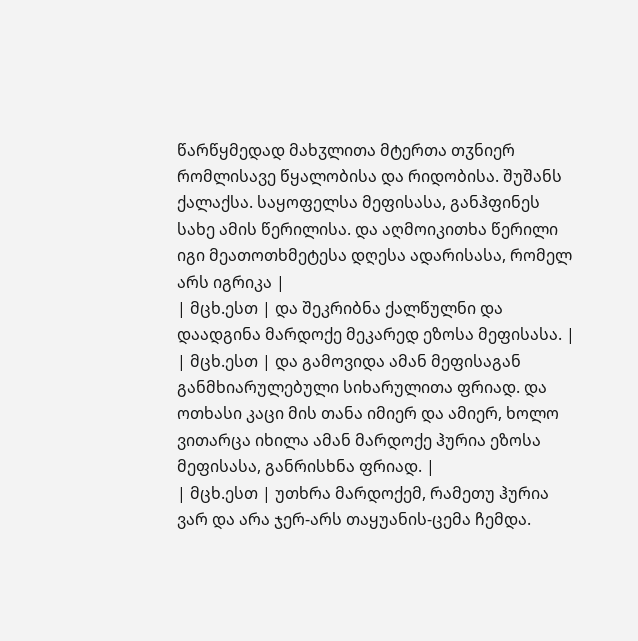წარწყმედად მახჳლითა მტერთა თჳნიერ რომლისავე წყალობისა და რიდობისა. შუშანს ქალაქსა. საყოფელსა მეფისასა, განჰფინეს სახე ამის წერილისა. და აღმოიკითხა წერილი იგი მეათოთხმეტესა დღესა ადარისასა, რომელ არს იგრიკა |
| მცხ.ესთ | და შეკრიბნა ქალწულნი და დაადგინა მარდოქე მეკარედ ეზოსა მეფისასა. |
| მცხ.ესთ | და გამოვიდა ამან მეფისაგან განმხიარულებული სიხარულითა ფრიად. და ოთხასი კაცი მის თანა იმიერ და ამიერ, ხოლო ვითარცა იხილა ამან მარდოქე ჰურია ეზოსა მეფისასა, განრისხნა ფრიად. |
| მცხ.ესთ | უთხრა მარდოქემ, რამეთუ ჰურია ვარ და არა ჯერ-არს თაყუანის-ცემა ჩემდა.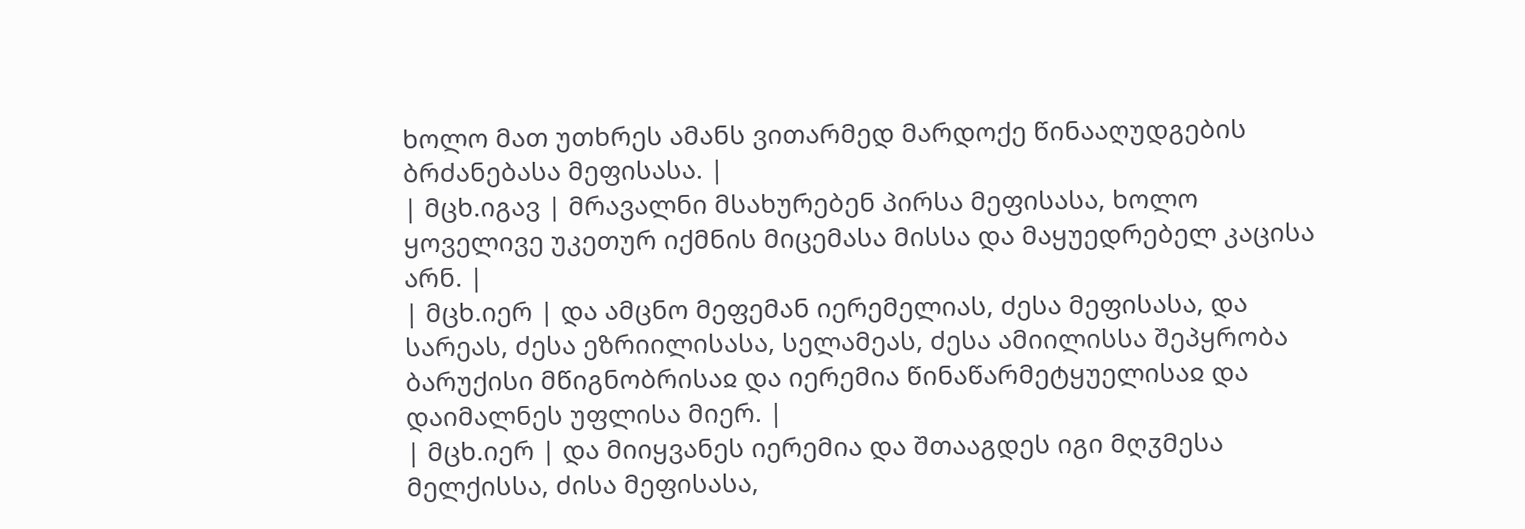ხოლო მათ უთხრეს ამანს ვითარმედ მარდოქე წინააღუდგების ბრძანებასა მეფისასა. |
| მცხ.იგავ | მრავალნი მსახურებენ პირსა მეფისასა, ხოლო ყოველივე უკეთურ იქმნის მიცემასა მისსა და მაყუედრებელ კაცისა არნ. |
| მცხ.იერ | და ამცნო მეფემან იერემელიას, ძესა მეფისასა, და სარეას, ძესა ეზრიილისასა, სელამეას, ძესა ამიილისსა შეპყრობა ბარუქისი მწიგნობრისაჲ და იერემია წინაწარმეტყუელისაჲ და დაიმალნეს უფლისა მიერ. |
| მცხ.იერ | და მიიყვანეს იერემია და შთააგდეს იგი მღჳმესა მელქისსა, ძისა მეფისასა,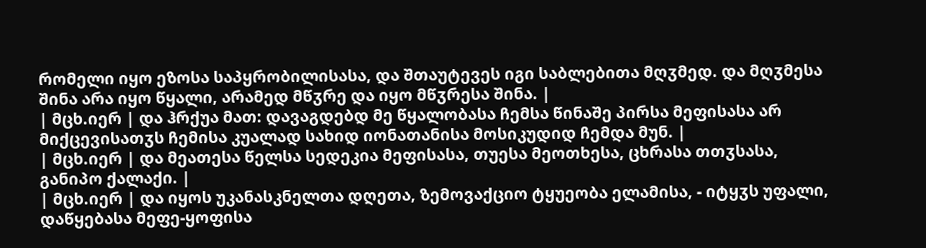რომელი იყო ეზოსა საპყრობილისასა, და შთაუტევეს იგი საბლებითა მღჳმედ. და მღჳმესა შინა არა იყო წყალი, არამედ მწჳრე და იყო მწჳრესა შინა. |
| მცხ.იერ | და ჰრქუა მათ: დავაგდებდ მე წყალობასა ჩემსა წინაშე პირსა მეფისასა არ მიქცევისათჳს ჩემისა კუალად სახიდ იონათანისა მოსიკუდიდ ჩემდა მუნ. |
| მცხ.იერ | და მეათესა წელსა სედეკია მეფისასა, თუესა მეოთხესა, ცხრასა თთჳსასა, განიპო ქალაქი. |
| მცხ.იერ | და იყოს უკანასკნელთა დღეთა, ზემოვაქციო ტყუეობა ელამისა, - იტყჳს უფალი, დაწყებასა მეფე-ყოფისა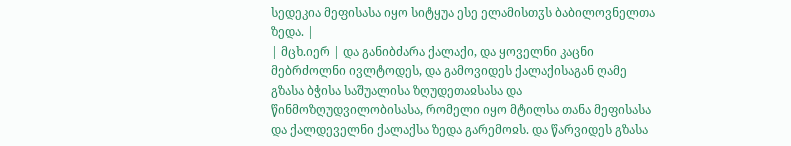სედეკია მეფისასა იყო სიტყუა ესე ელამისთჳს ბაბილოვნელთა ზედა. |
| მცხ.იერ | და განიბძარა ქალაქი, და ყოველნი კაცნი მებრძოლნი ივლტოდეს, და გამოვიდეს ქალაქისაგან ღამე გზასა ბჭისა საშუალისა ზღუდეთაჲსასა და წინმოზღუდვილობისასა, რომელი იყო მტილსა თანა მეფისასა და ქალდეველნი ქალაქსა ზედა გარემოჲს. და წარვიდეს გზასა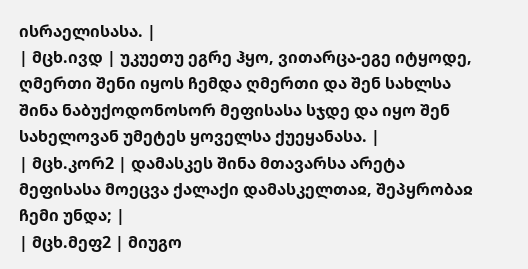ისრაელისასა. |
| მცხ.ივდ | უკუეთუ ეგრე ჰყო, ვითარცა-ეგე იტყოდე, ღმერთი შენი იყოს ჩემდა ღმერთი და შენ სახლსა შინა ნაბუქოდონოსორ მეფისასა სჯდე და იყო შენ სახელოვან უმეტეს ყოველსა ქუეყანასა. |
| მცხ.კორ2 | დამასკეს შინა მთავარსა არეტა მეფისასა მოეცვა ქალაქი დამასკელთაჲ, შეპყრობაჲ ჩემი უნდა; |
| მცხ.მეფ2 | მიუგო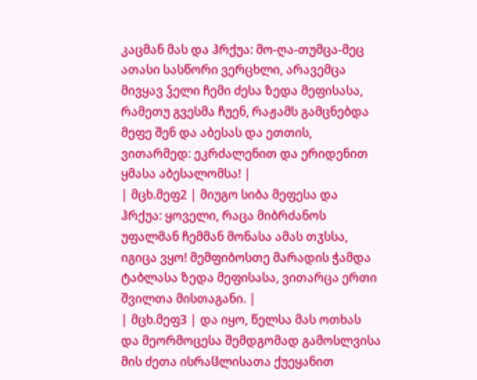კაცმან მას და ჰრქუა: მო-ღა-თუმცა-მეც ათასი სასწორი ვერცხლი, არავემცა მივყავ ჴელი ჩემი ძესა ზედა მეფისასა, რამეთუ გვესმა ჩუენ, რაჟამს გამცნებდა მეფე შენ და აბესას და ეთთის, ვითარმედ: ეკრძალენით და ერიდენით ყმასა აბესალომსა! |
| მცხ.მეფ2 | მიუგო სიბა მეფესა და ჰრქუა: ყოველი, რაცა მიბრძანოს უფალმან ჩემმან მონასა ამას თჳსსა, იგიცა ვყო! მემფიბოსთე მარადის ჭამდა ტაბლასა ზედა მეფისასა, ვითარცა ერთი შვილთა მისთაგანი. |
| მცხ.მეფ3 | და იყო, წელსა მას ოთხას და მეორმოცესა შემდგომად გამოსლვისა მის ძეთა ისრაჱლისათა ქუეყანით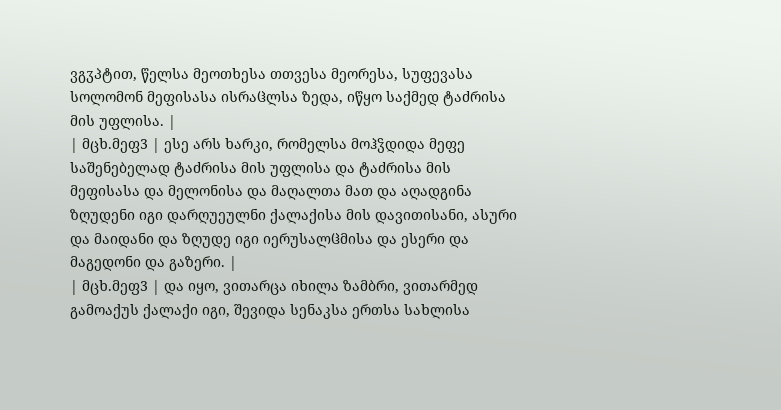ვგჳპტით, წელსა მეოთხესა თთვესა მეორესა, სუფევასა სოლომონ მეფისასა ისრაჱლსა ზედა, იწყო საქმედ ტაძრისა მის უფლისა. |
| მცხ.მეფ3 | ესე არს ხარკი, რომელსა მოჰჴდიდა მეფე საშენებელად ტაძრისა მის უფლისა და ტაძრისა მის მეფისასა და მელონისა და მაღალთა მათ და აღადგინა ზღუდენი იგი დარღუეულნი ქალაქისა მის დავითისანი, ასური და მაიდანი და ზღუდე იგი იერუსალჱმისა და ესერი და მაგედონი და გაზერი. |
| მცხ.მეფ3 | და იყო, ვითარცა იხილა ზამბრი, ვითარმედ გამოაქუს ქალაქი იგი, შევიდა სენაკსა ერთსა სახლისა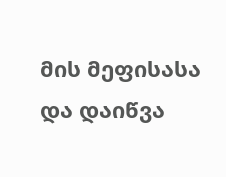მის მეფისასა და დაიწვა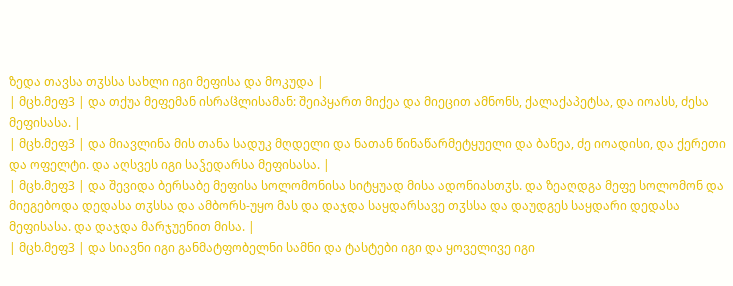ზედა თავსა თჳსსა სახლი იგი მეფისა და მოკუდა |
| მცხ.მეფ3 | და თქუა მეფემან ისრაჱლისამან: შეიპყართ მიქეა და მიეცით ამნონს, ქალაქაპეტსა, და იოასს, ძესა მეფისასა. |
| მცხ.მეფ3 | და მიავლინა მის თანა სადუკ მღდელი და ნათან წინაწარმეტყუელი და ბანეა, ძე იოადისი, და ქერეთი და ოფელტი. და აღსვეს იგი საჴედარსა მეფისასა. |
| მცხ.მეფ3 | და შევიდა ბერსაბე მეფისა სოლომონისა სიტყუად მისა ადონიასთჳს. და ზეაღდგა მეფე სოლომონ და მიეგებოდა დედასა თჳსსა და ამბორს-უყო მას და დაჯდა საყდარსავე თჳსსა და დაუდგეს საყდარი დედასა მეფისასა. და დაჯდა მარჯუენით მისა. |
| მცხ.მეფ3 | და სიავნი იგი განმატფობელნი სამნი და ტასტები იგი და ყოველივე იგი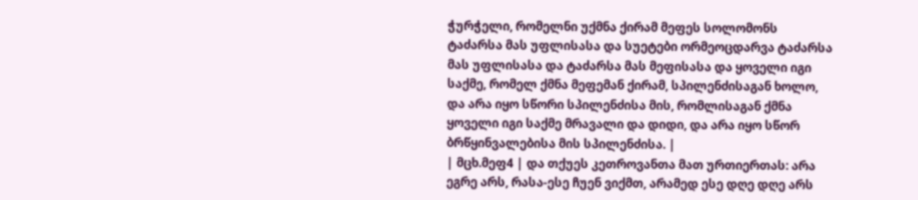ჭურჭელი, რომელნი უქმნა ქირამ მეფეს სოლომონს ტაძარსა მას უფლისასა და სუეტები ორმეოცდარვა ტაძარსა მას უფლისასა და ტაძარსა მას მეფისასა და ყოველი იგი საქმე, რომელ ქმნა მეფემან ქირამ, სპილენძისაგან ხოლო, და არა იყო სწორი სპილენძისა მის, რომლისაგან ქმნა ყოველი იგი საქმე მრავალი და დიდი, და არა იყო სწორ ბრწყინვალებისა მის სპილენძისა. |
| მცხ.მეფ4 | და თქუეს კეთროვანთა მათ ურთიერთას: არა ეგრე არს, რასა-ესე ჩუენ ვიქმთ, არამედ ესე დღე დღე არს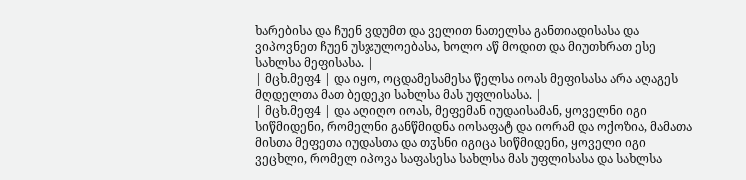ხარებისა და ჩუენ ვდუმთ და ველით ნათელსა განთიადისასა და ვიპოვნეთ ჩუენ უსჯულოებასა, ხოლო აწ მოდით და მიუთხრათ ესე სახლსა მეფისასა. |
| მცხ.მეფ4 | და იყო, ოცდამესამესა წელსა იოას მეფისასა არა აღაგეს მღდელთა მათ ბედეკი სახლსა მას უფლისასა. |
| მცხ.მეფ4 | და აღიღო იოას, მეფემან იუდაისამან, ყოველნი იგი სიწმიდენი, რომელნი განწმიდნა იოსაფატ და იორამ და ოქოზია, მამათა მისთა მეფეთა იუდასთა და თჳსნი იგიცა სიწმიდენი, ყოველი იგი ვეცხლი, რომელ იპოვა საფასესა სახლსა მას უფლისასა და სახლსა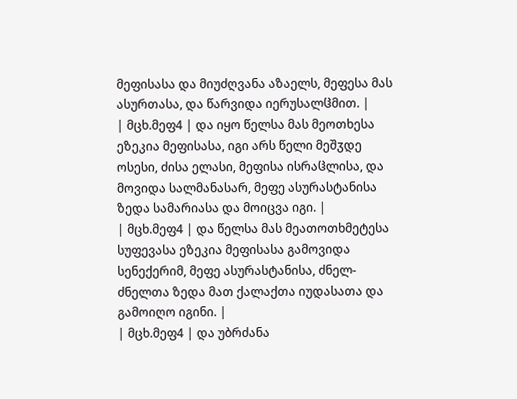მეფისასა და მიუძღვანა აზაელს, მეფესა მას ასურთასა, და წარვიდა იერუსალჱმით. |
| მცხ.მეფ4 | და იყო წელსა მას მეოთხესა ეზეკია მეფისასა, იგი არს წელი მეშჳდე ოსესი, ძისა ელასი, მეფისა ისრაჱლისა, და მოვიდა სალმანასარ, მეფე ასურასტანისა ზედა სამარიასა და მოიცვა იგი. |
| მცხ.მეფ4 | და წელსა მას მეათოთხმეტესა სუფევასა ეზეკია მეფისასა გამოვიდა სენექერიმ, მეფე ასურასტანისა, ძნელ-ძნელთა ზედა მათ ქალაქთა იუდასათა და გამოიღო იგინი. |
| მცხ.მეფ4 | და უბრძანა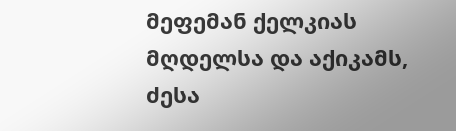მეფემან ქელკიას მღდელსა და აქიკამს, ძესა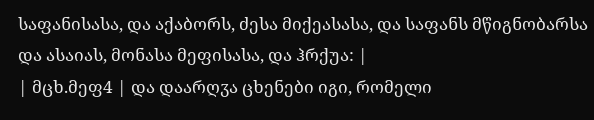საფანისასა, და აქაბორს, ძესა მიქეასასა, და საფანს მწიგნობარსა და ასაიას, მონასა მეფისასა, და ჰრქუა: |
| მცხ.მეფ4 | და დაარღჳა ცხენები იგი, რომელი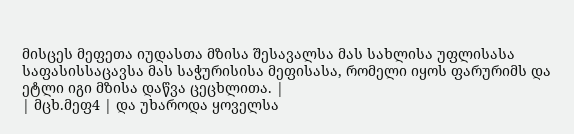მისცეს მეფეთა იუდასთა მზისა შესავალსა მას სახლისა უფლისასა საფასისსაცავსა მას საჭურისისა მეფისასა, რომელი იყოს ფარურიმს და ეტლი იგი მზისა დაწვა ცეცხლითა. |
| მცხ.მეფ4 | და უხაროდა ყოველსა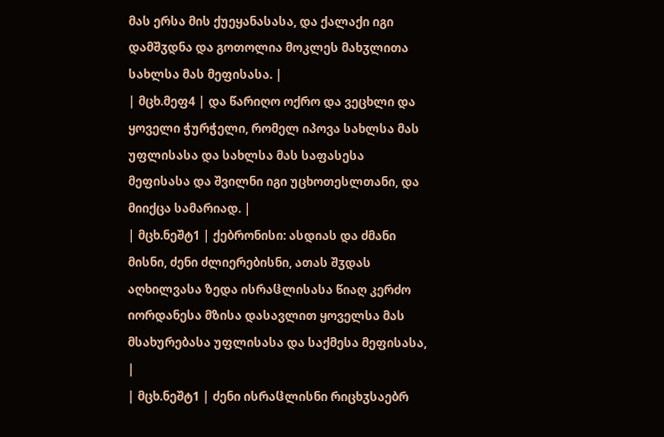მას ერსა მის ქუეყანასასა, და ქალაქი იგი დამშჳდნა და გოთოლია მოკლეს მახჳლითა სახლსა მას მეფისასა. |
| მცხ.მეფ4 | და წარიღო ოქრო და ვეცხლი და ყოველი ჭურჭელი, რომელ იპოვა სახლსა მას უფლისასა და სახლსა მას საფასესა მეფისასა და შვილნი იგი უცხოთესლთანი, და მიიქცა სამარიად. |
| მცხ.ნეშტ1 | ქებრონისი: ასდიას და ძმანი მისნი, ძენი ძლიერებისნი, ათას შჳდას აღხილვასა ზედა ისრაჱლისასა წიაღ კერძო იორდანესა მზისა დასავლით ყოველსა მას მსახურებასა უფლისასა და საქმესა მეფისასა, |
| მცხ.ნეშტ1 | ძენი ისრაჱლისნი რიცხჳსაებრ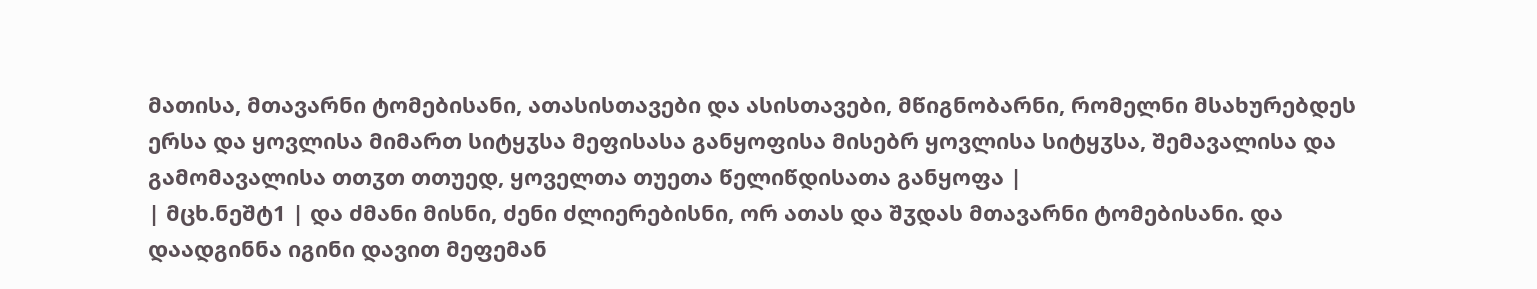მათისა, მთავარნი ტომებისანი, ათასისთავები და ასისთავები, მწიგნობარნი, რომელნი მსახურებდეს ერსა და ყოვლისა მიმართ სიტყჳსა მეფისასა განყოფისა მისებრ ყოვლისა სიტყჳსა, შემავალისა და გამომავალისა თთჳთ თთუედ, ყოველთა თუეთა წელიწდისათა განყოფა |
| მცხ.ნეშტ1 | და ძმანი მისნი, ძენი ძლიერებისნი, ორ ათას და შჳდას მთავარნი ტომებისანი. და დაადგინნა იგინი დავით მეფემან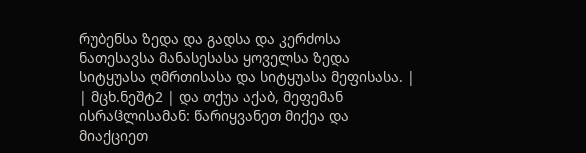რუბენსა ზედა და გადსა და კერძოსა ნათესავსა მანასესასა ყოველსა ზედა სიტყუასა ღმრთისასა და სიტყუასა მეფისასა. |
| მცხ.ნეშტ2 | და თქუა აქაბ, მეფემან ისრაჱლისამან: წარიყვანეთ მიქეა და მიაქციეთ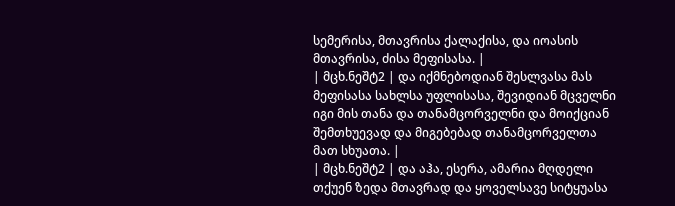სემერისა, მთავრისა ქალაქისა, და იოასის მთავრისა, ძისა მეფისასა. |
| მცხ.ნეშტ2 | და იქმნებოდიან შესლვასა მას მეფისასა სახლსა უფლისასა, შევიდიან მცველნი იგი მის თანა და თანამცორველნი და მოიქციან შემთხუევად და მიგებებად თანამცორველთა მათ სხუათა. |
| მცხ.ნეშტ2 | და აჰა, ესერა, ამარია მღდელი თქუენ ზედა მთავრად და ყოველსავე სიტყუასა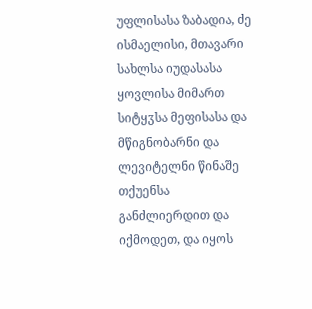უფლისასა ზაბადია, ძე ისმაელისი, მთავარი სახლსა იუდასასა ყოვლისა მიმართ სიტყჳსა მეფისასა და მწიგნობარნი და ლევიტელნი წინაშე თქუენსა განძლიერდით და იქმოდეთ, და იყოს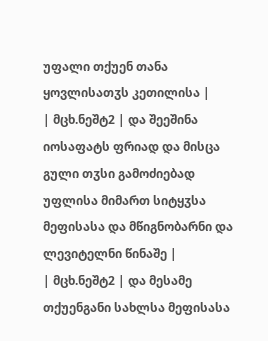უფალი თქუენ თანა ყოვლისათჳს კეთილისა |
| მცხ.ნეშტ2 | და შეეშინა იოსაფატს ფრიად და მისცა გული თჳსი გამოძიებად უფლისა მიმართ სიტყჳსა მეფისასა და მწიგნობარნი და ლევიტელნი წინაშე |
| მცხ.ნეშტ2 | და მესამე თქუენგანი სახლსა მეფისასა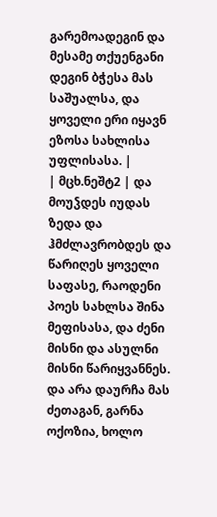გარემოადეგინ და მესამე თქუენგანი დეგინ ბჭესა მას საშუალსა, და ყოველი ერი იყავნ ეზოსა სახლისა უფლისასა. |
| მცხ.ნეშტ2 | და მოუჴდეს იუდას ზედა და ჰმძლავრობდეს და წარიღეს ყოველი საფასე, რაოდენი პოეს სახლსა შინა მეფისასა, და ძენი მისნი და ასულნი მისნი წარიყვანნეს. და არა დაურჩა მას ძეთაგან, გარნა ოქოზია, ხოლო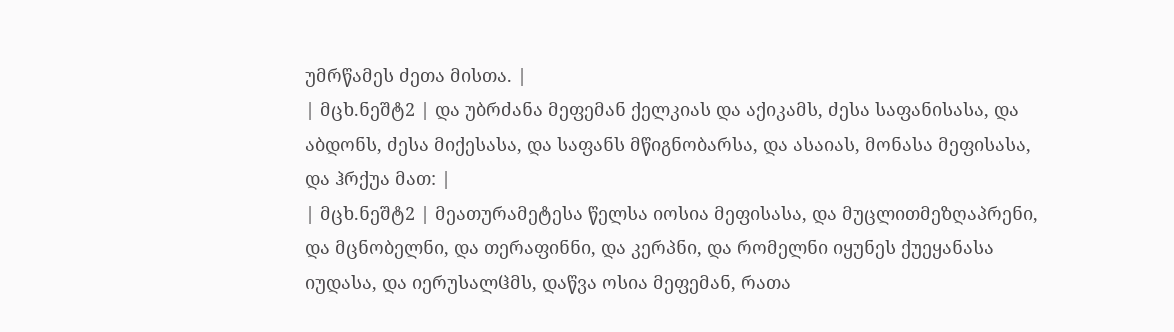უმრწამეს ძეთა მისთა. |
| მცხ.ნეშტ2 | და უბრძანა მეფემან ქელკიას და აქიკამს, ძესა საფანისასა, და აბდონს, ძესა მიქესასა, და საფანს მწიგნობარსა, და ასაიას, მონასა მეფისასა, და ჰრქუა მათ: |
| მცხ.ნეშტ2 | მეათურამეტესა წელსა იოსია მეფისასა, და მუცლითმეზღაპრენი, და მცნობელნი, და თერაფინნი, და კერპნი, და რომელნი იყუნეს ქუეყანასა იუდასა, და იერუსალჱმს, დაწვა ოსია მეფემან, რათა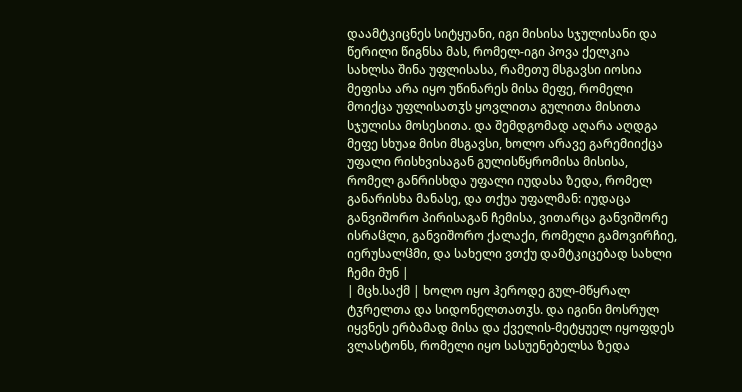დაამტკიცნეს სიტყუანი, იგი მისისა სჯულისანი და წერილი წიგნსა მას, რომელ-იგი პოვა ქელკია სახლსა შინა უფლისასა, რამეთუ მსგავსი იოსია მეფისა არა იყო უწინარეს მისა მეფე, რომელი მოიქცა უფლისათჳს ყოვლითა გულითა მისითა სჯულისა მოსესითა. და შემდგომად აღარა აღდგა მეფე სხუაჲ მისი მსგავსი, ხოლო არავე გარემიიქცა უფალი რისხვისაგან გულისწყრომისა მისისა, რომელ განრისხდა უფალი იუდასა ზედა, რომელ განარისხა მანასე, და თქუა უფალმან: იუდაცა განვიშორო პირისაგან ჩემისა, ვითარცა განვიშორე ისრაჱლი, განვიშორო ქალაქი, რომელი გამოვირჩიე, იერუსალჱმი, და სახელი ვთქუ დამტკიცებად სახლი ჩემი მუნ |
| მცხ.საქმ | ხოლო იყო ჰეროდე გულ-მწყრალ ტჳრელთა და სიდონელთათჳს. და იგინი მოსრულ იყვნეს ერბამად მისა და ქველის-მეტყუელ იყოფდეს ვლასტონს, რომელი იყო სასუენებელსა ზედა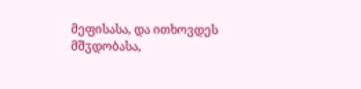მეფისასა, და ითხოვდეს მშჳდობასა,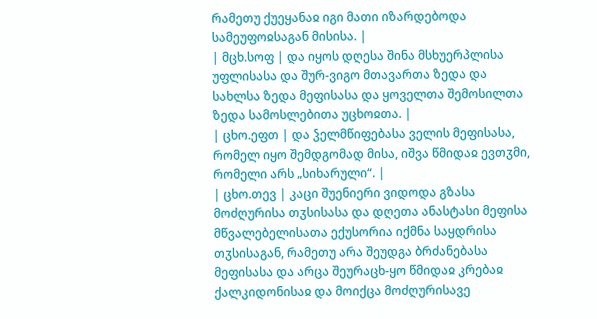რამეთუ ქუეყანაჲ იგი მათი იზარდებოდა სამეუფოჲსაგან მისისა. |
| მცხ.სოფ | და იყოს დღესა შინა მსხუერპლისა უფლისასა და შურ-ვიგო მთავართა ზედა და სახლსა ზედა მეფისასა და ყოველთა შემოსილთა ზედა სამოსლებითა უცხოჲთა. |
| ცხო.ეფთ | და ჴელმწიფებასა ველის მეფისასა, რომელ იყო შემდგომად მისა, იშვა წმიდაჲ ევთჳმი, რომელი არს „სიხარული“. |
| ცხო.თევ | კაცი შუენიერი ვიდოდა გზასა მოძღურისა თჳსისასა და დღეთა ანასტასი მეფისა მწვალებელისათა ექუსორია იქმნა საყდრისა თჳსისაგან, რამეთუ არა შეუდგა ბრძანებასა მეფისასა და არცა შეურაცხ-ყო წმიდაჲ კრებაჲ ქალკიდონისაჲ და მოიქცა მოძღურისავე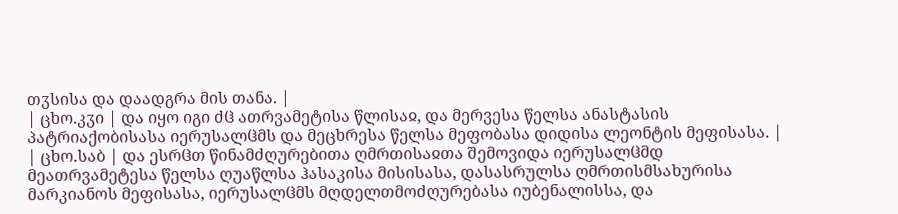თჳსისა და დაადგრა მის თანა. |
| ცხო.კჳი | და იყო იგი ძჱ ათრვამეტისა წლისაჲ, და მერვესა წელსა ანასტასის პატრიაქობისასა იერუსალჱმს და მეცხრესა წელსა მეფობასა დიდისა ლეონტის მეფისასა. |
| ცხო.საბ | და ესრჱთ წინამძღურებითა ღმრთისაჲთა შემოვიდა იერუსალჱმდ მეათრვამეტესა წელსა ღუაწლსა ჰასაკისა მისისასა, დასასრულსა ღმრთისმსახურისა მარკიანოს მეფისასა, იერუსალჱმს მღდელთმოძღურებასა იუბენალისსა, და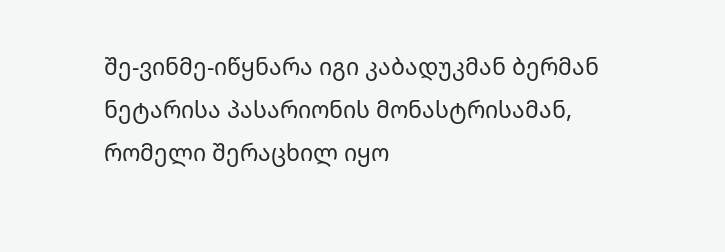შე-ვინმე-იწყნარა იგი კაბადუკმან ბერმან ნეტარისა პასარიონის მონასტრისამან, რომელი შერაცხილ იყო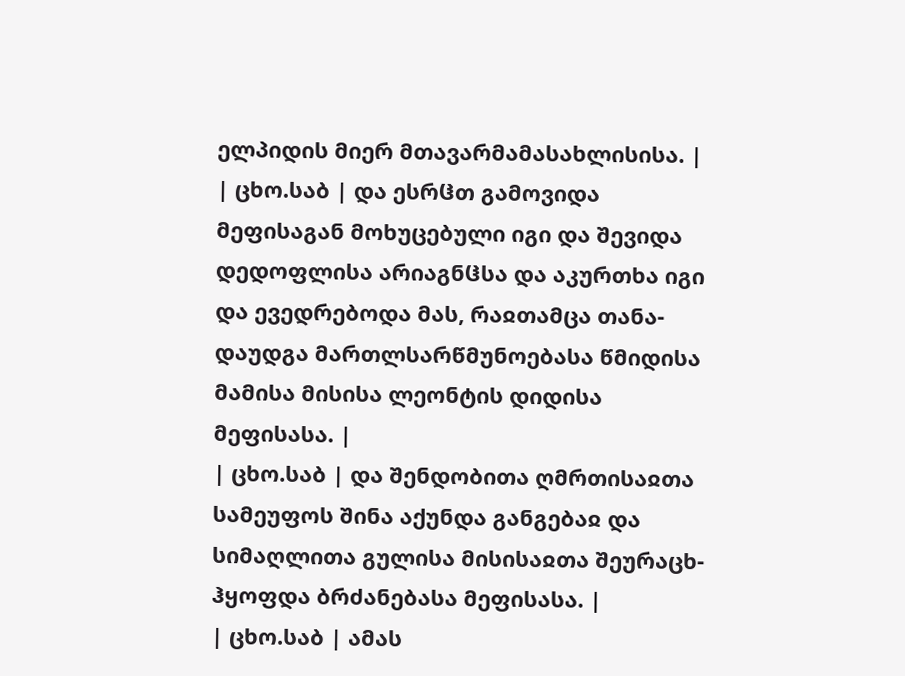ელპიდის მიერ მთავარმამასახლისისა. |
| ცხო.საბ | და ესრჱთ გამოვიდა მეფისაგან მოხუცებული იგი და შევიდა დედოფლისა არიაგნჱსა და აკურთხა იგი და ევედრებოდა მას, რაჲთამცა თანა-დაუდგა მართლსარწმუნოებასა წმიდისა მამისა მისისა ლეონტის დიდისა მეფისასა. |
| ცხო.საბ | და შენდობითა ღმრთისაჲთა სამეუფოს შინა აქუნდა განგებაჲ და სიმაღლითა გულისა მისისაჲთა შეურაცხ-ჰყოფდა ბრძანებასა მეფისასა. |
| ცხო.საბ | ამას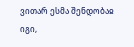ვითარ ესმა შენდობაჲ იგი,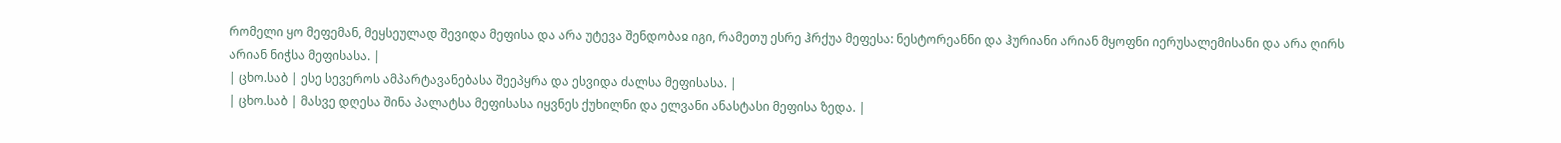რომელი ყო მეფემან, მეყსეულად შევიდა მეფისა და არა უტევა შენდობაჲ იგი, რამეთუ ესრე ჰრქუა მეფესა: ნესტორეანნი და ჰურიანი არიან მყოფნი იერუსალემისანი და არა ღირს არიან ნიჭსა მეფისასა. |
| ცხო.საბ | ესე სევეროს ამპარტავანებასა შეეპყრა და ესვიდა ძალსა მეფისასა. |
| ცხო.საბ | მასვე დღესა შინა პალატსა მეფისასა იყვნეს ქუხილნი და ელვანი ანასტასი მეფისა ზედა. |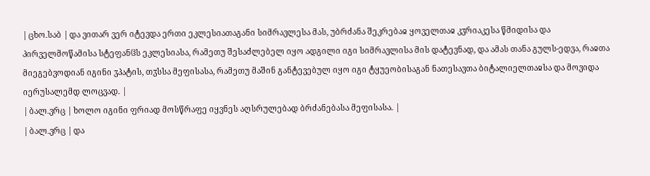| ცხო.საბ | და ვითარ ვერ იტევდა ერთი ეკლესიათაგანი სიმრავლესა მას, უბრძანა შეკრებაჲ ყოველთაჲ კჳრიაკესა წმიდისა და პირველმოწამისა სტეფანჱს ეკლესიასა, რამეთუ შესაძლებელ იყო ადგილი იგი სიმრავლისა მის დატევნად, და ამას თანა გულს-ედვა, რაჲთა მიეგებვოდიან იგინი ჳპატის, თჳსსა მეფისასა, რამეთუ მაშინ განტევებულ იყო იგი ტყუეობისაგან ნათესავთა ბიტალიელთაჲსა და მოვიდა იერუსალემდ ლოცვად. |
| ბალ.ვრც | ხოლო იგინი ფრიად მოსწრაფე იყვნეს აღსრულებად ბრძანებასა მეფისასა. |
| ბალ.ვრც | და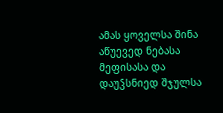ამას ყოველსა შინა აწუევედ ნებასა მეფისასა და დაუჴსნიედ შჯულსა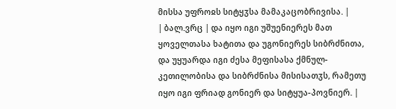მისსა უფროჲს სიტყჳსა მამაკაცობრივისა. |
| ბალ.ვრც | და იყო იგი უშუენიერეს მათ ყოველთასა ხატითა და უგონიერეს სიბრძნითა, და უყუარდა იგი ძესა მეფისასა ქმნულ-კეთილობისა და სიბრძნისა მისისათჳს, რამეთუ იყო იგი ფრიად გონიერ და სიტყუა-პოვნიერ. |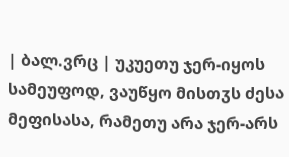| ბალ.ვრც | უკუეთუ ჯერ-იყოს სამეუფოდ, ვაუწყო მისთჳს ძესა მეფისასა, რამეთუ არა ჯერ-არს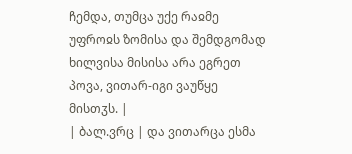ჩემდა, თუმცა უქე რაჲმე უფროჲს ზომისა და შემდგომად ხილვისა მისისა არა ეგრეთ პოვა, ვითარ-იგი ვაუწყე მისთჳს. |
| ბალ.ვრც | და ვითარცა ესმა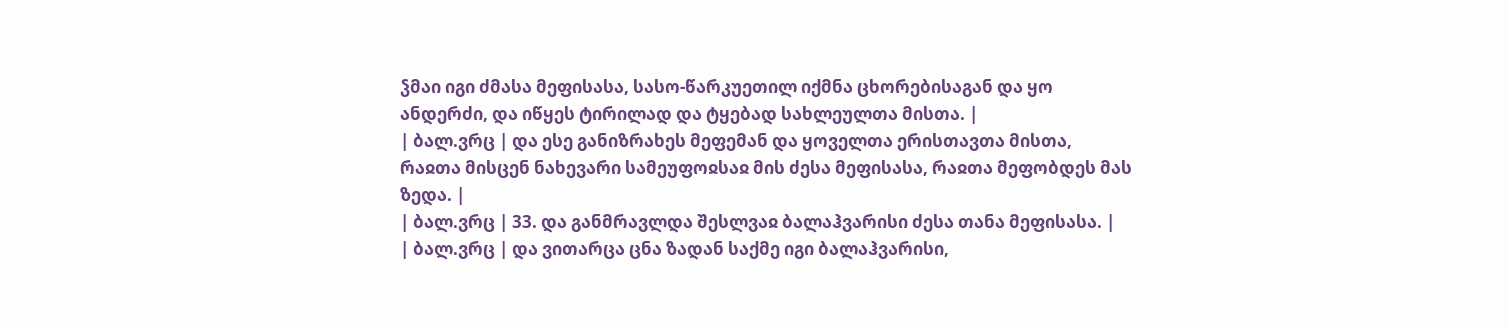ჴმაი იგი ძმასა მეფისასა, სასო-წარკუეთილ იქმნა ცხორებისაგან და ყო ანდერძი, და იწყეს ტირილად და ტყებად სახლეულთა მისთა. |
| ბალ.ვრც | და ესე განიზრახეს მეფემან და ყოველთა ერისთავთა მისთა, რაჲთა მისცენ ნახევარი სამეუფოჲსაჲ მის ძესა მეფისასა, რაჲთა მეფობდეს მას ზედა. |
| ბალ.ვრც | 33. და განმრავლდა შესლვაჲ ბალაჰვარისი ძესა თანა მეფისასა. |
| ბალ.ვრც | და ვითარცა ცნა ზადან საქმე იგი ბალაჰვარისი,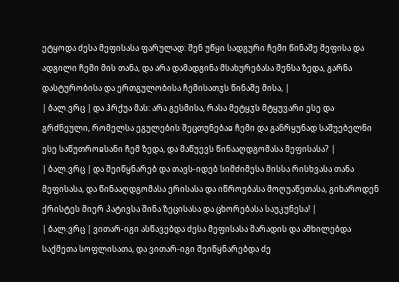ეტყოდა ძესა მეფისასა ფარულად: შენ უწყი სადგური ჩემი წინაშე მეფისა და ადგილი ჩემი მის თანა, და არა დამადგინა მსახურებასა შენსა ზედა, გარნა დასტურობისა და ერთგულობისა ჩემისათჳს წინაშე მისა, |
| ბალ.ვრც | და ჰრქუა მას: არა გესმისა, რასა მეტყჳს მტყუვარი ესე და გრძნეული, რომელსა ეგულების შეცთუნებაჲ ჩემი და განრყუნად საშუებელნი ესე საწუთროჲსანი ჩემ ზედა, და მაწუევს წინააღდგომასა მეფისასა? |
| ბალ.ვრც | და შეიწყნარებ და თავს-იდებ სიმძიმესა მისსა რისხვასა თანა მეფისასა, და წინააღდგომასა ერისასა და იწროებასა მოღუაწეთასა, გიხაროდენ ქრისტეს მიერ პატივსა შინა ზეცისასა და ცხორებასა საუკუნესა! |
| ბალ.ვრც | ვითარ-იგი ასწავებდა ძესა მეფისასა მარადის და ამხილებდა საქმეთა სოფლისათა, და ვითარ-იგი შეიწყნარებდა ძე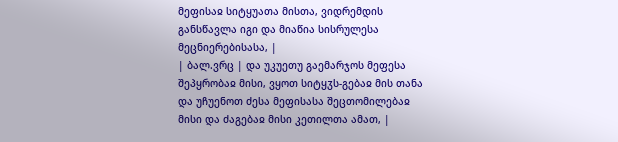მეფისაჲ სიტყუათა მისთა, ვიდრემდის განსწავლა იგი და მიაწია სისრულესა მეცნიერებისასა, |
| ბალ.ვრც | და უკუეთუ გაემარჯოს მეფესა შეპყრობაჲ მისი, ვყოთ სიტყჳს-გებაჲ მის თანა და უჩუენოთ ძესა მეფისასა შეცთომილებაჲ მისი და ძაგებაჲ მისი კეთილთა ამათ, |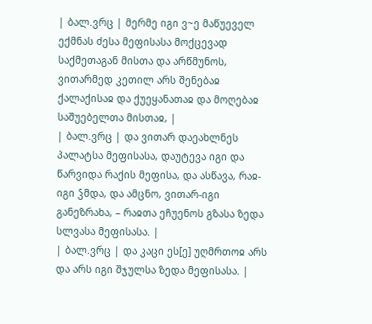| ბალ.ვრც | მერმე იგი ვ~ე მაწუეველ ექმნას ძესა მეფისასა მოქცევად საქმეთაგან მისთა და არწმუნოს, ვითარმედ კეთილ არს შენებაჲ ქალაქისაჲ და ქუეყანათაჲ და მოღებაჲ საშუებელთა მისთაჲ, |
| ბალ.ვრც | და ვითარ დაეახლნეს პალატსა მეფისასა, დაუტევა იგი და წარვიდა რაქის მეფისა, და ასწავა, რაჲ-იგი ჴმდა, და ამცნო, ვითარ-იგი განეზრახა, – რაჲთა ეჩუენოს გზასა ზედა სლვასა მეფისასა. |
| ბალ.ვრც | და კაცი ეს[ე] უღმრთოჲ არს და არს იგი შჯულსა ზედა მეფისასა. |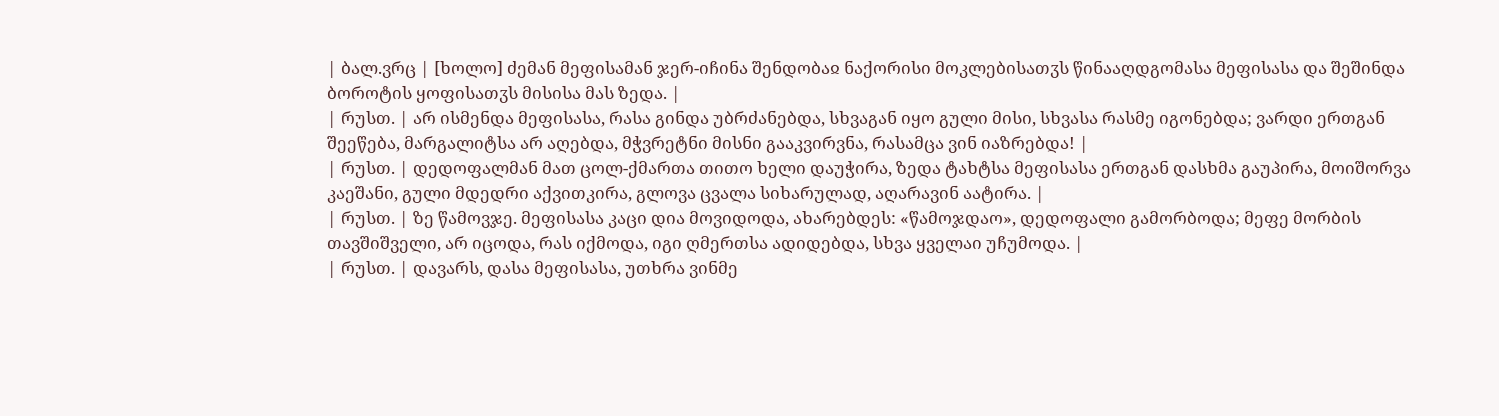| ბალ.ვრც | [ხოლო] ძემან მეფისამან ჯერ-იჩინა შენდობაჲ ნაქორისი მოკლებისათჳს წინააღდგომასა მეფისასა და შეშინდა ბოროტის ყოფისათჳს მისისა მას ზედა. |
| რუსთ. | არ ისმენდა მეფისასა, რასა გინდა უბრძანებდა, სხვაგან იყო გული მისი, სხვასა რასმე იგონებდა; ვარდი ერთგან შეეწება, მარგალიტსა არ აღებდა, მჭვრეტნი მისნი გააკვირვნა, რასამცა ვინ იაზრებდა! |
| რუსთ. | დედოფალმან მათ ცოლ-ქმართა თითო ხელი დაუჭირა, ზედა ტახტსა მეფისასა ერთგან დასხმა გაუპირა, მოიშორვა კაეშანი, გული მდედრი აქვითკირა, გლოვა ცვალა სიხარულად, აღარავინ აატირა. |
| რუსთ. | ზე წამოვჯე. მეფისასა კაცი დია მოვიდოდა‚ ახარებდეს: «წამოჯდაო»‚ დედოფალი გამორბოდა; მეფე მორბის თავშიშველი‚ არ იცოდა‚ რას იქმოდა‚ იგი ღმერთსა ადიდებდა‚ სხვა ყველაი უჩუმოდა. |
| რუსთ. | დავარს‚ დასა მეფისასა‚ უთხრა ვინმე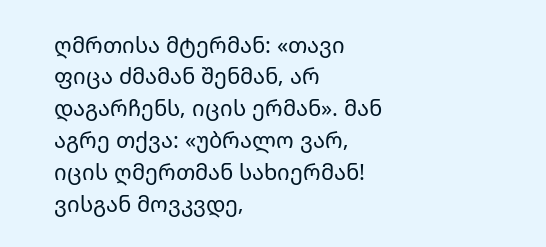ღმრთისა მტერმან: «თავი ფიცა ძმამან შენმან‚ არ დაგარჩენს‚ იცის ერმან». მან აგრე თქვა: «უბრალო ვარ‚ იცის ღმერთმან სახიერმან! ვისგან მოვკვდე‚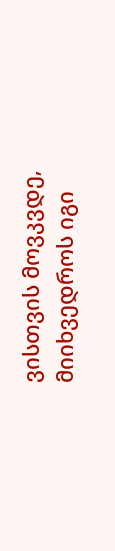ვისთვის მოვკვდე‚ მიიხვედროს იგი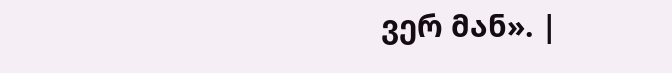ვერ მან». |